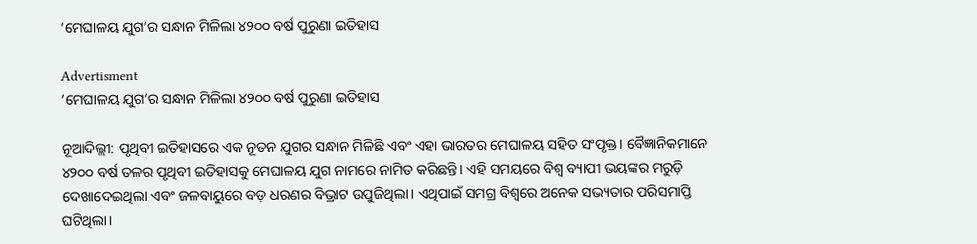‘ମେଘାଳୟ ଯୁଗ’ର ସନ୍ଧାନ ମିଳିଲା ୪୨୦୦ ବର୍ଷ ପୁରୁଣା ଇତିହାସ

Advertisment
‘ମେଘାଳୟ ଯୁଗ’ର ସନ୍ଧାନ ମିଳିଲା ୪୨୦୦ ବର୍ଷ ପୁରୁଣା ଇତିହାସ

ନୂଆଦିଲ୍ଲୀ: ପୃଥିବୀ ଇତିହାସରେ ଏକ ନୂତନ ଯୁଗର ସନ୍ଧାନ ମିଳିଛି ଏବଂ ଏହା ଭାରତର ମେଘାଳୟ ସହିତ ସଂପୃକ୍ତ। ବୈଜ୍ଞାନିକମାନେ ୪୨୦୦ ବର୍ଷ ତଳର ପୃଥିବୀ ଇତିହାସକୁ ମେଘାଳୟ ଯୁଗ ନାମରେ ନାମିତ କରିଛନ୍ତି। ଏହି ସମୟରେ ବିଶ୍ୱ ବ୍ୟାପୀ ଭୟଙ୍କର ମରୁଡ଼ି ଦେଖାଦେଇଥିଲା ଏବଂ ଜଳବାୟୁରେ ବଡ଼ ଧରଣର ବିଭ୍ରାଟ ଉପୁଜିଥିଲା। ଏଥିପାଇଁ ସମଗ୍ର ବିଶ୍ୱରେ ଅନେକ ସଭ୍ୟତାର ପରିସମାପ୍ତି ଘଟିଥିଲା।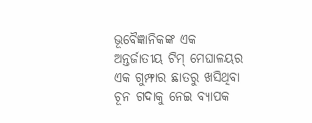ଭୂବୈଜ୍ଞାନିକଙ୍କ ଏକ ଅନ୍ତର୍ଜାତୀୟ ଟିମ୍‌ ମେଘାଳୟର ଏକ ଗୁମ୍ଫାର ଛାତରୁ ଖସିଥିବା ଚୂନ ଗଦାକୁ ନେଇ ବ୍ୟାପକ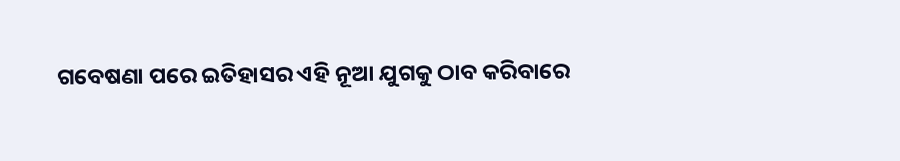ଗବେଷଣା ପରେ ଇତିହାସର ଏହି ନୂଆ ଯୁଗକୁ ଠାବ କରିବାରେ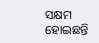ସକ୍ଷମ ହୋଇଛନ୍ତି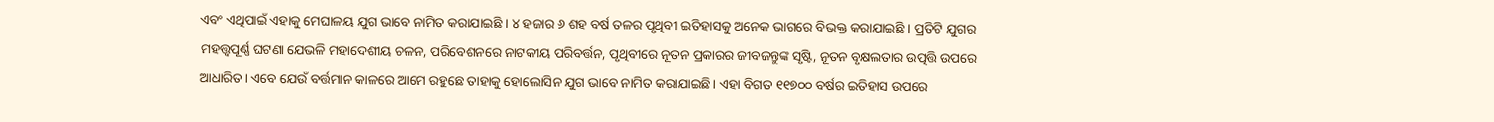ଏବଂ ଏଥିପାଇଁ ଏହାକୁ ମେଘାଳୟ ଯୁଗ ଭାବେ ନାମିତ କରାଯାଇଛି । ୪ ହଜାର ୬ ଶହ ବର୍ଷ ତଳର ପୃଥିବୀ ଇତିହାସକୁ ଅନେକ ଭାଗରେ ବିଭକ୍ତ କରାଯାଇଛି । ପ୍ରତିଟି ଯୁଗର ମହତ୍ତ୍ୱପୂର୍ଣ୍ଣ ଘଟଣା ଯେଭଳି ମହାଦେଶୀୟ ଚଳନ, ପରିବେଶନରେ ନାଟକୀୟ ପରିବର୍ତ୍ତନ, ପୃଥିବୀରେ ନୂତନ ପ୍ରକାରର ଜୀବଜନ୍ତୁଙ୍କ ସୃଷ୍ଟି, ନୂତନ ବୃକ୍ଷଲତାର ଉତ୍ପତ୍ତି ଉପରେ ଆଧାରିତ। ଏବେ ଯେଉଁ ବର୍ତ୍ତମାନ କାଳରେ ଆମେ ରହୁଛେ ତାହାକୁ ହୋଲୋସିନ ଯୁଗ ଭାବେ ନାମିତ କରାଯାଇଛି। ଏହା ବିଗତ ୧୧୭୦୦ ବର୍ଷର ଇତିହାସ ଉପରେ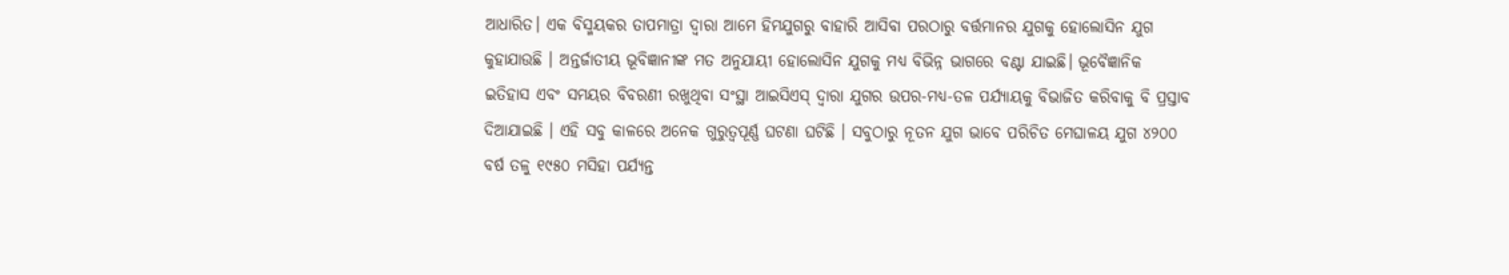ଆଧାରିତ। ଏକ ବିସ୍ମୟକର ତାପମାତ୍ରା ଦ୍ୱାରା ଆମେ ହିମଯୁଗରୁ ବାହାରି ଆସିବା ପରଠାରୁ ବର୍ତ୍ତମାନର ଯୁଗକୁ ହୋଲୋସିନ ଯୁଗ କୁହାଯାଉଛି । ଅନ୍ତର୍ଜାତୀୟ ଭୂବିଜ୍ଞାନୀଙ୍କ ମତ ଅନୁଯାୟୀ ହୋଲୋସିନ ଯୁଗକୁ ମଧ୍ୟ ବିଭିନ୍ନ ଭାଗରେ ବଣ୍ଟା ଯାଇଛି। ଭୂବୈଜ୍ଞାନିକ ଇତିହାସ ଏବଂ ସମୟର ବିବରଣୀ ରଖୁଥିବା ସଂସ୍ଥା ଆଇସିଏସ୍‌ ଦ୍ୱାରା ଯୁଗର ଉପର-ମଧ୍ୟ-ତଳ ପର୍ଯ୍ୟାୟକୁ ବିଭାଜିତ କରିବାକୁ ବି ପ୍ରସ୍ତାବ ଦିଆଯାଇଛି । ଏହି ସବୁ କାଳରେ ଅନେକ ଗୁରୁତ୍ୱପୂର୍ଣ୍ଣ ଘଟଣା ଘଟିଛି । ସବୁଠାରୁ ନୂତନ ଯୁଗ ଭାବେ ପରିଚିତ ମେଘାଳୟ ଯୁଗ ୪୨୦୦ ବର୍ଷ ତଳୁ ୧୯୫୦ ମସିହା ପର୍ଯ୍ୟନ୍ତ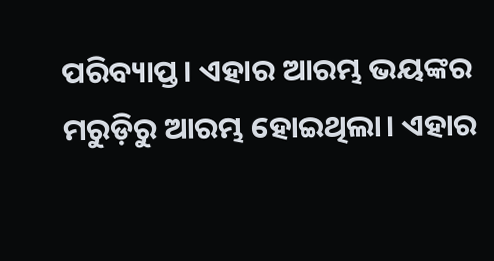ପରିବ୍ୟାପ୍ତ। ଏହାର ଆରମ୍ଭ ଭୟଙ୍କର ମରୁଡ଼ିରୁ ଆରମ୍ଭ ହୋଇଥିଲା। ଏହାର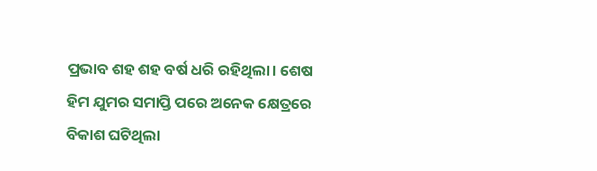ପ୍ରଭାବ ଶହ ଶହ ବର୍ଷ ଧରି ରହିଥିଲା। ଶେଷ ହିମ ଯୁମର ସମାପ୍ତି ପରେ ଅନେକ କ୍ଷେତ୍ରରେ ବିକାଶ ଘଟିଥିଲା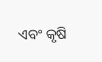ଏବଂ କୃଷି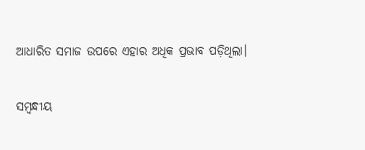ଆଧାରିତ ସମାଜ ଉପରେ ଏହାର ଅଧିକ ପ୍ରଭାବ ପଡ଼ିଥିଲା।

ସମ୍ବନ୍ଧୀୟ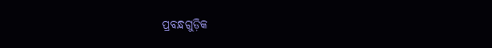ପ୍ରବନ୍ଧଗୁଡ଼ିକ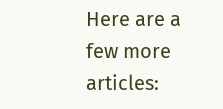Here are a few more articles: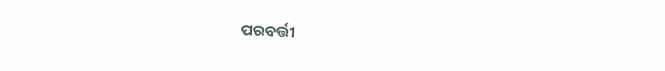ପରବର୍ତ୍ତୀ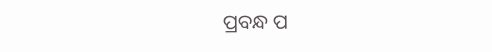ପ୍ରବନ୍ଧ ପ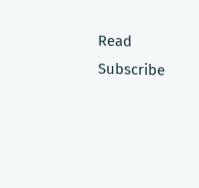Read
Subscribe